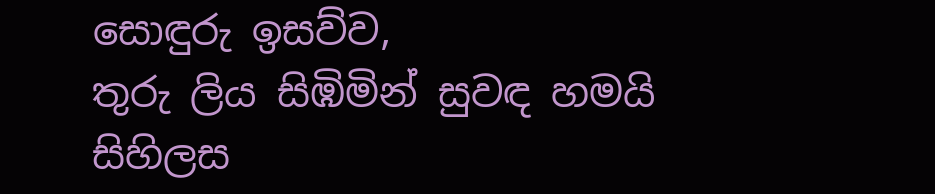සොඳුරු ඉසව්ව,
තුරු ලිය සිඹිමින් සුවඳ හමයි
සිහිලස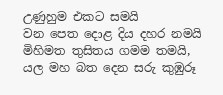උණුහුම එකට සමයි
වන පෙත දොළ දිය දහර නමයි
මිහිමත තුසිතය ගමම තමයි,
යල මහ බත දෙන සරු කුඹුරූ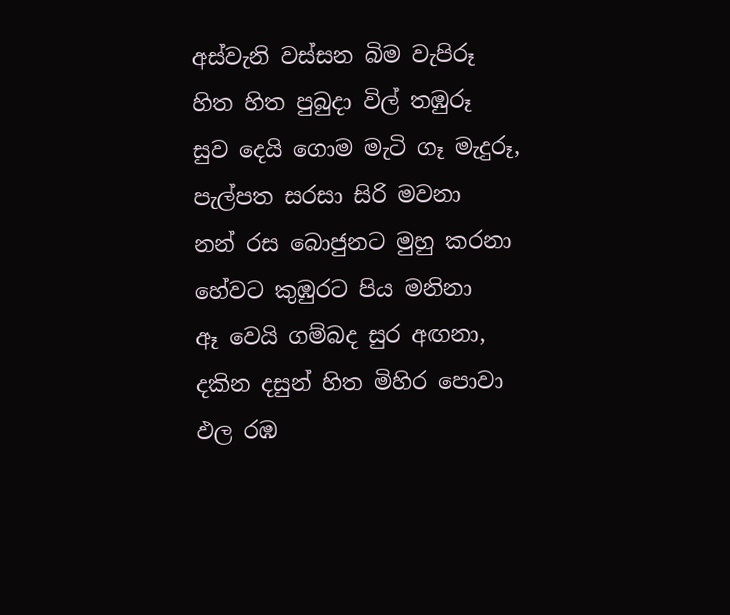අස්වැනි වස්සන බිම වැපිරූ
හිත හිත පුබුදා විල් තඹුරූ
සුව දෙයි ගොම මැටි ගෑ මැදුරූ,
පැල්පත සරසා සිරි මවනා
නන් රස බොජුනට මුහු කරනා
හේවට කුඹුරට පිය මනිනා
ඈ වෙයි ගම්බද සුර අඟනා,
දකින දසුන් හිත මිහිර පොවා
ඵල රඹ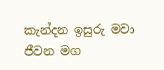කැන්දන ඉසුරු මවා
ජීවන මග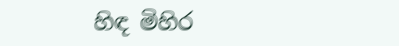හිඳ මිහිර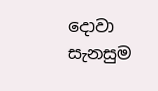දොවා
සැනසුම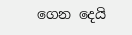ගෙන දෙයි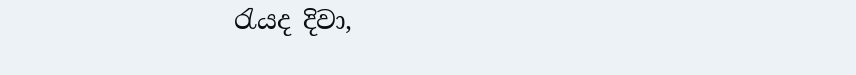රැයද දිවා,